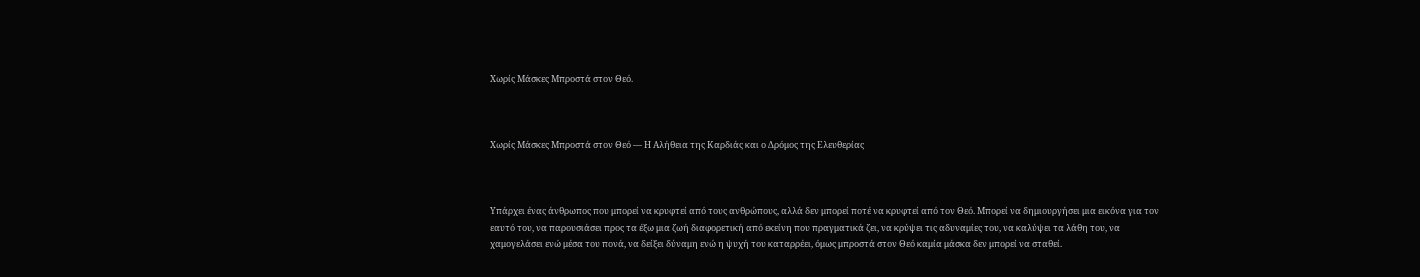Χωρίς Μάσκες Μπροστά στον Θεό.



Χωρίς Μάσκες Μπροστά στον Θεό — Η Αλήθεια της Καρδιάς και ο Δρόμος της Ελευθερίας



Υπάρχει ένας άνθρωπος που μπορεί να κρυφτεί από τους ανθρώπους, αλλά δεν μπορεί ποτέ να κρυφτεί από τον Θεό. Μπορεί να δημιουργήσει μια εικόνα για τον εαυτό του, να παρουσιάσει προς τα έξω μια ζωή διαφορετική από εκείνη που πραγματικά ζει, να κρύψει τις αδυναμίες του, να καλύψει τα λάθη του, να χαμογελάσει ενώ μέσα του πονά, να δείξει δύναμη ενώ η ψυχή του καταρρέει, όμως μπροστά στον Θεό καμία μάσκα δεν μπορεί να σταθεί.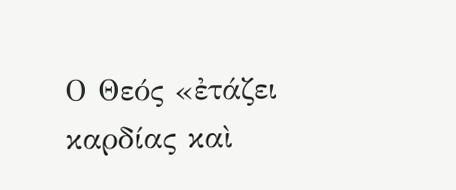Ο Θεός «ἐτάζει καρδίας καὶ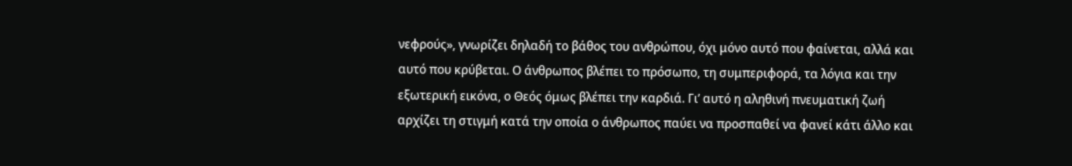νεφρούς», γνωρίζει δηλαδή το βάθος του ανθρώπου, όχι μόνο αυτό που φαίνεται, αλλά και αυτό που κρύβεται. Ο άνθρωπος βλέπει το πρόσωπο, τη συμπεριφορά, τα λόγια και την εξωτερική εικόνα, ο Θεός όμως βλέπει την καρδιά. Γι’ αυτό η αληθινή πνευματική ζωή αρχίζει τη στιγμή κατά την οποία ο άνθρωπος παύει να προσπαθεί να φανεί κάτι άλλο και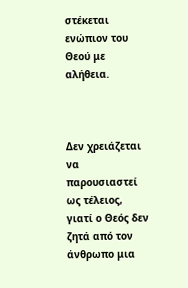στέκεται ενώπιον του Θεού με αλήθεια.



Δεν χρειάζεται να παρουσιαστεί ως τέλειος, γιατί ο Θεός δεν ζητά από τον άνθρωπο μια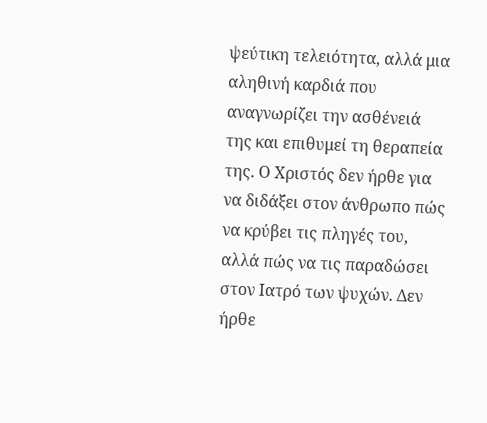ψεύτικη τελειότητα, αλλά μια αληθινή καρδιά που αναγνωρίζει την ασθένειά της και επιθυμεί τη θεραπεία της. Ο Χριστός δεν ήρθε για να διδάξει στον άνθρωπο πώς να κρύβει τις πληγές του, αλλά πώς να τις παραδώσει στον Ιατρό των ψυχών. Δεν ήρθε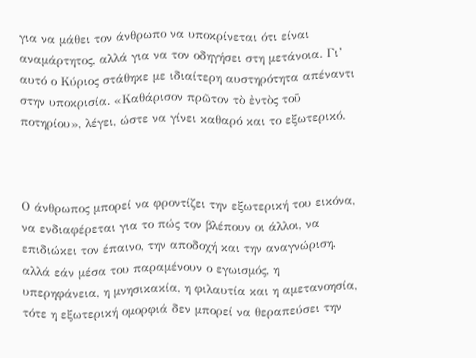για να μάθει τον άνθρωπο να υποκρίνεται ότι είναι αναμάρτητος, αλλά για να τον οδηγήσει στη μετάνοια. Γι’ αυτό ο Κύριος στάθηκε με ιδιαίτερη αυστηρότητα απέναντι στην υποκρισία. «Καθάρισον πρῶτον τὸ ἐντὸς τοῦ ποτηρίου», λέγει, ώστε να γίνει καθαρό και το εξωτερικό.



Ο άνθρωπος μπορεί να φροντίζει την εξωτερική του εικόνα, να ενδιαφέρεται για το πώς τον βλέπουν οι άλλοι, να επιδιώκει τον έπαινο, την αποδοχή και την αναγνώριση, αλλά εάν μέσα του παραμένουν ο εγωισμός, η υπερηφάνεια, η μνησικακία, η φιλαυτία και η αμετανοησία, τότε η εξωτερική ομορφιά δεν μπορεί να θεραπεύσει την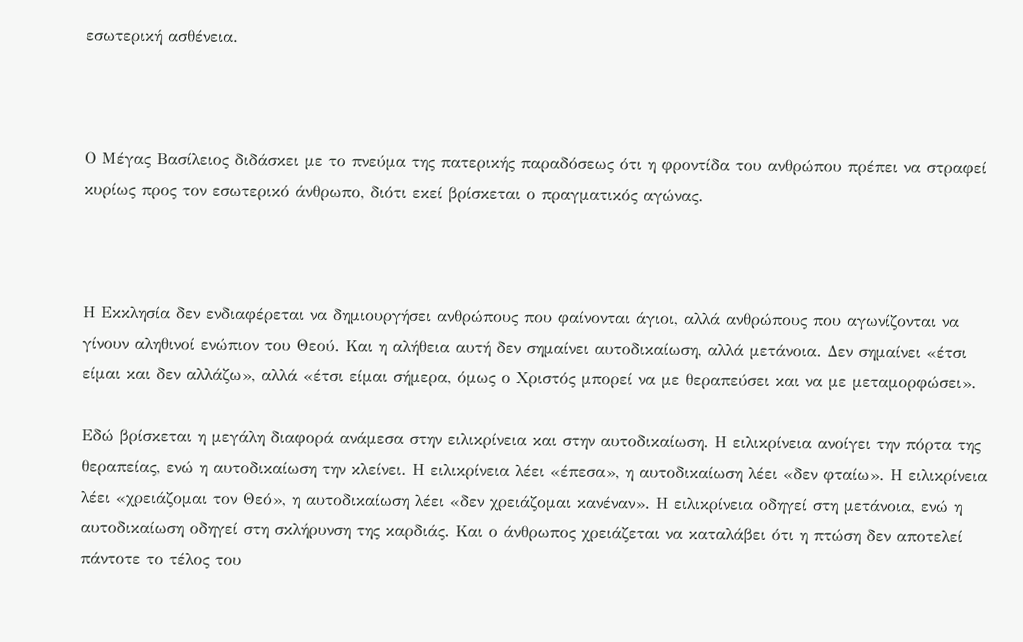εσωτερική ασθένεια.



Ο Μέγας Βασίλειος διδάσκει με το πνεύμα της πατερικής παραδόσεως ότι η φροντίδα του ανθρώπου πρέπει να στραφεί κυρίως προς τον εσωτερικό άνθρωπο, διότι εκεί βρίσκεται ο πραγματικός αγώνας.



Η Εκκλησία δεν ενδιαφέρεται να δημιουργήσει ανθρώπους που φαίνονται άγιοι, αλλά ανθρώπους που αγωνίζονται να γίνουν αληθινοί ενώπιον του Θεού. Και η αλήθεια αυτή δεν σημαίνει αυτοδικαίωση, αλλά μετάνοια. Δεν σημαίνει «έτσι είμαι και δεν αλλάζω», αλλά «έτσι είμαι σήμερα, όμως ο Χριστός μπορεί να με θεραπεύσει και να με μεταμορφώσει».

Εδώ βρίσκεται η μεγάλη διαφορά ανάμεσα στην ειλικρίνεια και στην αυτοδικαίωση. Η ειλικρίνεια ανοίγει την πόρτα της θεραπείας, ενώ η αυτοδικαίωση την κλείνει. Η ειλικρίνεια λέει «έπεσα», η αυτοδικαίωση λέει «δεν φταίω». Η ειλικρίνεια λέει «χρειάζομαι τον Θεό», η αυτοδικαίωση λέει «δεν χρειάζομαι κανέναν». Η ειλικρίνεια οδηγεί στη μετάνοια, ενώ η αυτοδικαίωση οδηγεί στη σκλήρυνση της καρδιάς. Και ο άνθρωπος χρειάζεται να καταλάβει ότι η πτώση δεν αποτελεί πάντοτε το τέλος του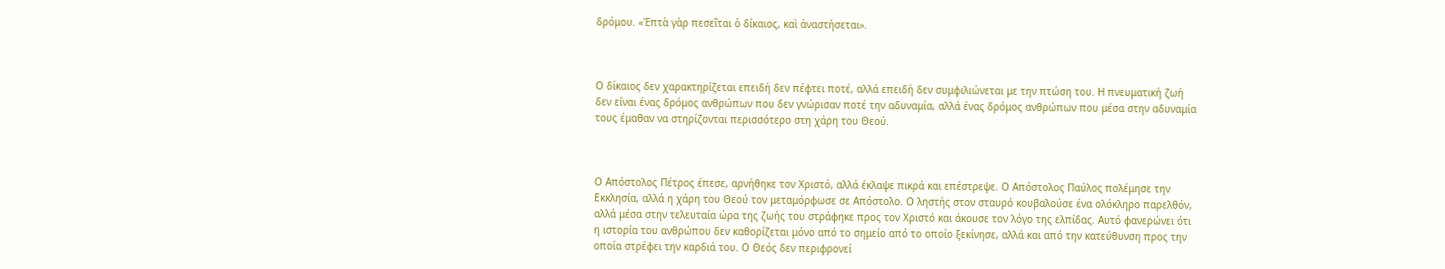δρόμου. «Ἑπτὰ γὰρ πεσεῖται ὁ δίκαιος, καὶ ἀναστήσεται».



Ο δίκαιος δεν χαρακτηρίζεται επειδή δεν πέφτει ποτέ, αλλά επειδή δεν συμφιλιώνεται με την πτώση του. Η πνευματική ζωή δεν είναι ένας δρόμος ανθρώπων που δεν γνώρισαν ποτέ την αδυναμία, αλλά ένας δρόμος ανθρώπων που μέσα στην αδυναμία τους έμαθαν να στηρίζονται περισσότερο στη χάρη του Θεού.



Ο Απόστολος Πέτρος έπεσε, αρνήθηκε τον Χριστό, αλλά έκλαψε πικρά και επέστρεψε. Ο Απόστολος Παύλος πολέμησε την Εκκλησία, αλλά η χάρη του Θεού τον μεταμόρφωσε σε Απόστολο. Ο ληστής στον σταυρό κουβαλούσε ένα ολόκληρο παρελθόν, αλλά μέσα στην τελευταία ώρα της ζωής του στράφηκε προς τον Χριστό και άκουσε τον λόγο της ελπίδας. Αυτό φανερώνει ότι η ιστορία του ανθρώπου δεν καθορίζεται μόνο από το σημείο από το οποίο ξεκίνησε, αλλά και από την κατεύθυνση προς την οποία στρέφει την καρδιά του. Ο Θεός δεν περιφρονεί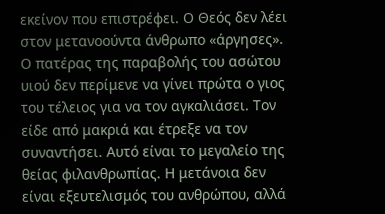εκείνον που επιστρέφει. Ο Θεός δεν λέει στον μετανοούντα άνθρωπο «άργησες». Ο πατέρας της παραβολής του ασώτου υιού δεν περίμενε να γίνει πρώτα ο γιος του τέλειος για να τον αγκαλιάσει. Τον είδε από μακριά και έτρεξε να τον συναντήσει. Αυτό είναι το μεγαλείο της θείας φιλανθρωπίας. Η μετάνοια δεν είναι εξευτελισμός του ανθρώπου, αλλά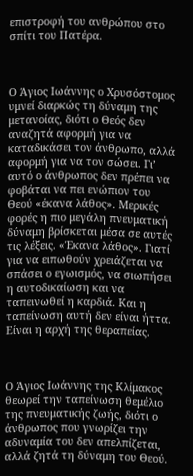επιστροφή του ανθρώπου στο σπίτι του Πατέρα.



Ο Άγιος Ιωάννης ο Χρυσόστομος υμνεί διαρκώς τη δύναμη της μετανοίας, διότι ο Θεός δεν αναζητά αφορμή για να καταδικάσει τον άνθρωπο, αλλά αφορμή για να τον σώσει. Γι’ αυτό ο άνθρωπος δεν πρέπει να φοβάται να πει ενώπιον του Θεού «έκανα λάθος». Μερικές φορές η πιο μεγάλη πνευματική δύναμη βρίσκεται μέσα σε αυτές τις λέξεις. «Έκανα λάθος». Γιατί για να ειπωθούν χρειάζεται να σπάσει ο εγωισμός, να σιωπήσει η αυτοδικαίωση και να ταπεινωθεί η καρδιά. Και η ταπείνωση αυτή δεν είναι ήττα. Είναι η αρχή της θεραπείας.



Ο Άγιος Ιωάννης της Κλίμακος θεωρεί την ταπείνωση θεμέλιο της πνευματικής ζωής, διότι ο άνθρωπος που γνωρίζει την αδυναμία του δεν απελπίζεται, αλλά ζητά τη δύναμη του Θεού.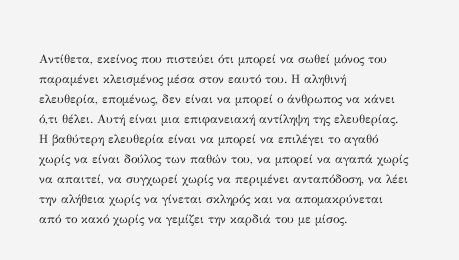Αντίθετα, εκείνος που πιστεύει ότι μπορεί να σωθεί μόνος του παραμένει κλεισμένος μέσα στον εαυτό του. Η αληθινή ελευθερία, επομένως, δεν είναι να μπορεί ο άνθρωπος να κάνει ό,τι θέλει. Αυτή είναι μια επιφανειακή αντίληψη της ελευθερίας. Η βαθύτερη ελευθερία είναι να μπορεί να επιλέγει το αγαθό χωρίς να είναι δούλος των παθών του, να μπορεί να αγαπά χωρίς να απαιτεί, να συγχωρεί χωρίς να περιμένει ανταπόδοση, να λέει την αλήθεια χωρίς να γίνεται σκληρός και να απομακρύνεται από το κακό χωρίς να γεμίζει την καρδιά του με μίσος.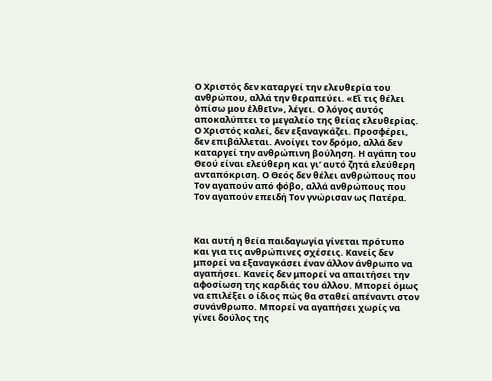Ο Χριστός δεν καταργεί την ελευθερία του ανθρώπου, αλλά την θεραπεύει. «Εἴ τις θέλει ὀπίσω μου ἐλθεῖν», λέγει. Ο λόγος αυτός αποκαλύπτει το μεγαλείο της θείας ελευθερίας. Ο Χριστός καλεί, δεν εξαναγκάζει. Προσφέρει, δεν επιβάλλεται. Ανοίγει τον δρόμο, αλλά δεν καταργεί την ανθρώπινη βούληση. Η αγάπη του Θεού είναι ελεύθερη και γι’ αυτό ζητά ελεύθερη ανταπόκριση. Ο Θεός δεν θέλει ανθρώπους που Τον αγαπούν από φόβο, αλλά ανθρώπους που Τον αγαπούν επειδή Τον γνώρισαν ως Πατέρα.



Και αυτή η θεία παιδαγωγία γίνεται πρότυπο και για τις ανθρώπινες σχέσεις. Κανείς δεν μπορεί να εξαναγκάσει έναν άλλον άνθρωπο να αγαπήσει. Κανείς δεν μπορεί να απαιτήσει την αφοσίωση της καρδιάς του άλλου. Μπορεί όμως να επιλέξει ο ίδιος πώς θα σταθεί απέναντι στον συνάνθρωπο. Μπορεί να αγαπήσει χωρίς να γίνει δούλος της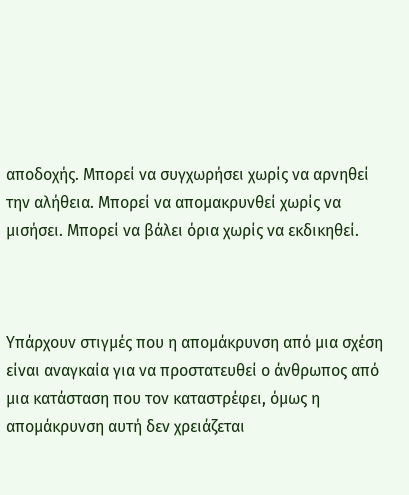αποδοχής. Μπορεί να συγχωρήσει χωρίς να αρνηθεί την αλήθεια. Μπορεί να απομακρυνθεί χωρίς να μισήσει. Μπορεί να βάλει όρια χωρίς να εκδικηθεί.



Υπάρχουν στιγμές που η απομάκρυνση από μια σχέση είναι αναγκαία για να προστατευθεί ο άνθρωπος από μια κατάσταση που τον καταστρέφει, όμως η απομάκρυνση αυτή δεν χρειάζεται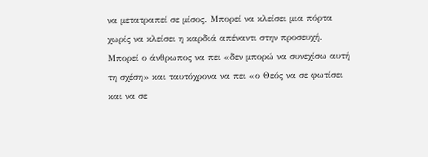να μετατραπεί σε μίσος. Μπορεί να κλείσει μια πόρτα χωρίς να κλείσει η καρδιά απέναντι στην προσευχή. Μπορεί ο άνθρωπος να πει «δεν μπορώ να συνεχίσω αυτή τη σχέση» και ταυτόχρονα να πει «ο Θεός να σε φωτίσει και να σε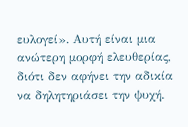ευλογεί». Αυτή είναι μια ανώτερη μορφή ελευθερίας, διότι δεν αφήνει την αδικία να δηλητηριάσει την ψυχή.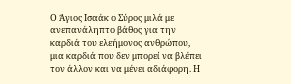Ο Άγιος Ισαάκ ο Σύρος μιλά με ανεπανάληπτο βάθος για την καρδιά του ελεήμονος ανθρώπου, μια καρδιά που δεν μπορεί να βλέπει τον άλλον και να μένει αδιάφορη. Η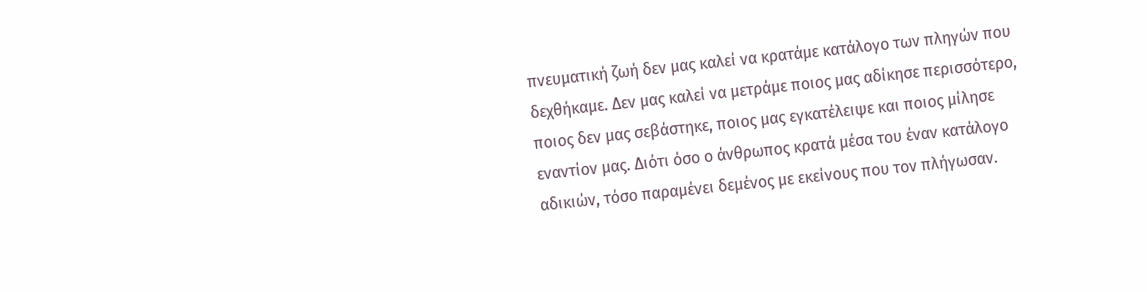πνευματική ζωή δεν μας καλεί να κρατάμε κατάλογο των πληγών που δεχθήκαμε. Δεν μας καλεί να μετράμε ποιος μας αδίκησε περισσότερο, ποιος δεν μας σεβάστηκε, ποιος μας εγκατέλειψε και ποιος μίλησε εναντίον μας. Διότι όσο ο άνθρωπος κρατά μέσα του έναν κατάλογο αδικιών, τόσο παραμένει δεμένος με εκείνους που τον πλήγωσαν.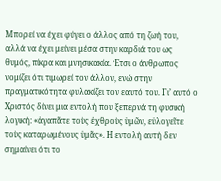Μπορεί να έχει φύγει ο άλλος από τη ζωή του, αλλά να έχει μείνει μέσα στην καρδιά του ως θυμός, πίκρα και μνησικακία. Έτσι ο άνθρωπος νομίζει ότι τιμωρεί τον άλλον, ενώ στην πραγματικότητα φυλακίζει τον εαυτό του. Γι’ αυτό ο Χριστός δίνει μια εντολή που ξεπερνά τη φυσική λογική: «ἀγαπᾶτε τοὺς ἐχθροὺς ὑμῶν, εὐλογεῖτε τοὺς καταρωμένους ὑμᾶς». Η εντολή αυτή δεν σημαίνει ότι το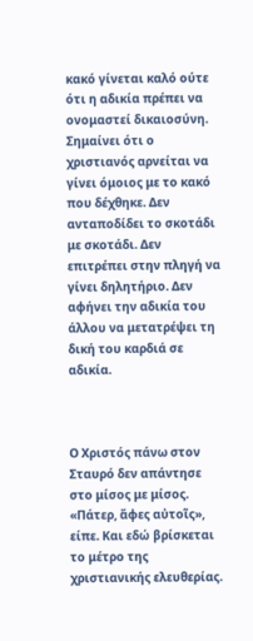κακό γίνεται καλό ούτε ότι η αδικία πρέπει να ονομαστεί δικαιοσύνη. Σημαίνει ότι ο χριστιανός αρνείται να γίνει όμοιος με το κακό που δέχθηκε. Δεν ανταποδίδει το σκοτάδι με σκοτάδι. Δεν επιτρέπει στην πληγή να γίνει δηλητήριο. Δεν αφήνει την αδικία του άλλου να μετατρέψει τη δική του καρδιά σε αδικία.



Ο Χριστός πάνω στον Σταυρό δεν απάντησε στο μίσος με μίσος. «Πάτερ, ἄφες αὐτοῖς», είπε. Και εδώ βρίσκεται το μέτρο της χριστιανικής ελευθερίας.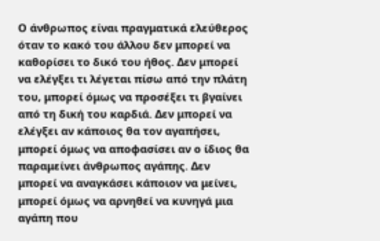Ο άνθρωπος είναι πραγματικά ελεύθερος όταν το κακό του άλλου δεν μπορεί να καθορίσει το δικό του ήθος. Δεν μπορεί να ελέγξει τι λέγεται πίσω από την πλάτη του, μπορεί όμως να προσέξει τι βγαίνει από τη δική του καρδιά. Δεν μπορεί να ελέγξει αν κάποιος θα τον αγαπήσει, μπορεί όμως να αποφασίσει αν ο ίδιος θα παραμείνει άνθρωπος αγάπης. Δεν μπορεί να αναγκάσει κάποιον να μείνει, μπορεί όμως να αρνηθεί να κυνηγά μια αγάπη που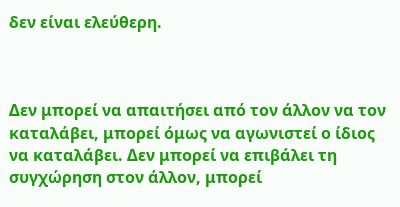δεν είναι ελεύθερη.



Δεν μπορεί να απαιτήσει από τον άλλον να τον καταλάβει, μπορεί όμως να αγωνιστεί ο ίδιος να καταλάβει. Δεν μπορεί να επιβάλει τη συγχώρηση στον άλλον, μπορεί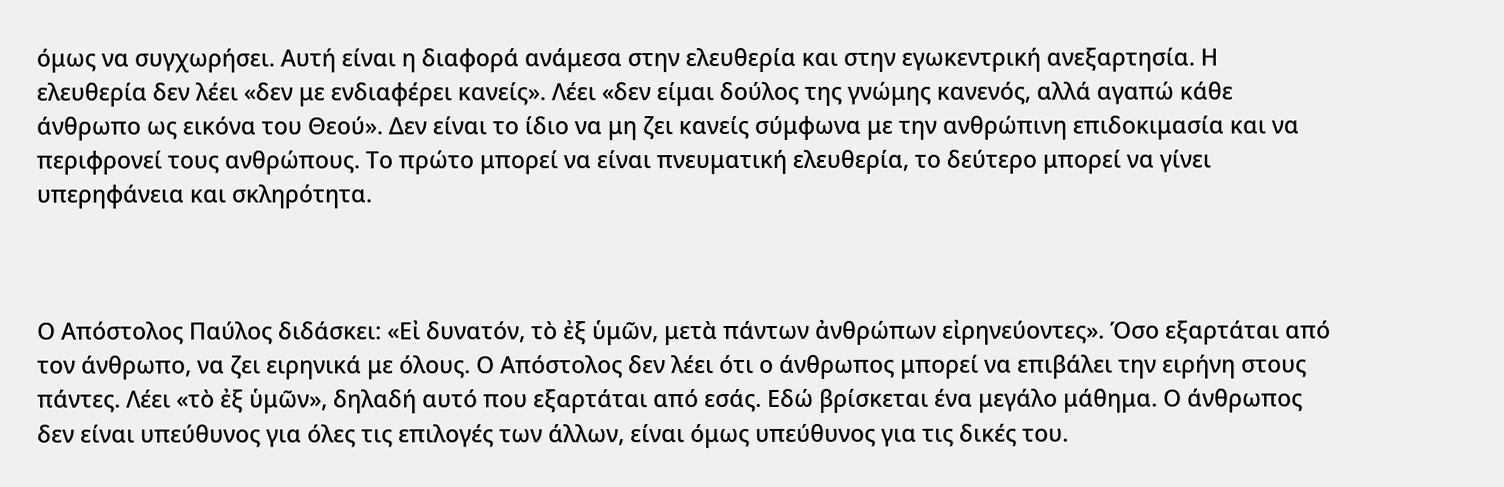όμως να συγχωρήσει. Αυτή είναι η διαφορά ανάμεσα στην ελευθερία και στην εγωκεντρική ανεξαρτησία. Η ελευθερία δεν λέει «δεν με ενδιαφέρει κανείς». Λέει «δεν είμαι δούλος της γνώμης κανενός, αλλά αγαπώ κάθε άνθρωπο ως εικόνα του Θεού». Δεν είναι το ίδιο να μη ζει κανείς σύμφωνα με την ανθρώπινη επιδοκιμασία και να περιφρονεί τους ανθρώπους. Το πρώτο μπορεί να είναι πνευματική ελευθερία, το δεύτερο μπορεί να γίνει υπερηφάνεια και σκληρότητα.



Ο Απόστολος Παύλος διδάσκει: «Εἰ δυνατόν, τὸ ἐξ ὑμῶν, μετὰ πάντων ἀνθρώπων εἰρηνεύοντες». Όσο εξαρτάται από τον άνθρωπο, να ζει ειρηνικά με όλους. Ο Απόστολος δεν λέει ότι ο άνθρωπος μπορεί να επιβάλει την ειρήνη στους πάντες. Λέει «τὸ ἐξ ὑμῶν», δηλαδή αυτό που εξαρτάται από εσάς. Εδώ βρίσκεται ένα μεγάλο μάθημα. Ο άνθρωπος δεν είναι υπεύθυνος για όλες τις επιλογές των άλλων, είναι όμως υπεύθυνος για τις δικές του.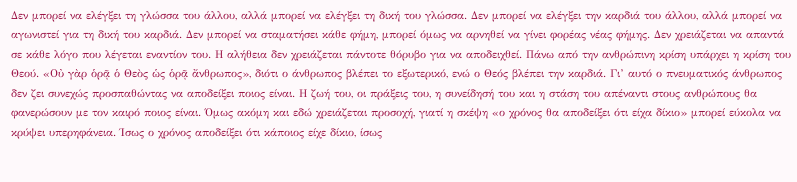Δεν μπορεί να ελέγξει τη γλώσσα του άλλου, αλλά μπορεί να ελέγξει τη δική του γλώσσα. Δεν μπορεί να ελέγξει την καρδιά του άλλου, αλλά μπορεί να αγωνιστεί για τη δική του καρδιά. Δεν μπορεί να σταματήσει κάθε φήμη, μπορεί όμως να αρνηθεί να γίνει φορέας νέας φήμης. Δεν χρειάζεται να απαντά σε κάθε λόγο που λέγεται εναντίον του. Η αλήθεια δεν χρειάζεται πάντοτε θόρυβο για να αποδειχθεί. Πάνω από την ανθρώπινη κρίση υπάρχει η κρίση του Θεού. «Οὐ γὰρ ὁρᾷ ὁ Θεὸς ὡς ὁρᾷ ἄνθρωπος», διότι ο άνθρωπος βλέπει το εξωτερικό, ενώ ο Θεός βλέπει την καρδιά. Γι’ αυτό ο πνευματικός άνθρωπος δεν ζει συνεχώς προσπαθώντας να αποδείξει ποιος είναι. Η ζωή του, οι πράξεις του, η συνείδησή του και η στάση του απέναντι στους ανθρώπους θα φανερώσουν με τον καιρό ποιος είναι. Όμως ακόμη και εδώ χρειάζεται προσοχή, γιατί η σκέψη «ο χρόνος θα αποδείξει ότι είχα δίκιο» μπορεί εύκολα να κρύψει υπερηφάνεια. Ίσως ο χρόνος αποδείξει ότι κάποιος είχε δίκιο, ίσως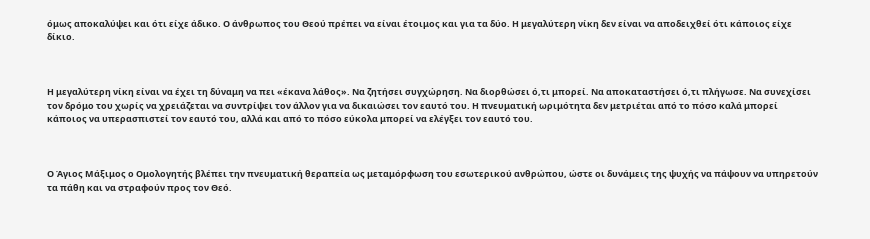όμως αποκαλύψει και ότι είχε άδικο. Ο άνθρωπος του Θεού πρέπει να είναι έτοιμος και για τα δύο. Η μεγαλύτερη νίκη δεν είναι να αποδειχθεί ότι κάποιος είχε δίκιο.



Η μεγαλύτερη νίκη είναι να έχει τη δύναμη να πει «έκανα λάθος». Να ζητήσει συγχώρηση. Να διορθώσει ό,τι μπορεί. Να αποκαταστήσει ό,τι πλήγωσε. Να συνεχίσει τον δρόμο του χωρίς να χρειάζεται να συντρίψει τον άλλον για να δικαιώσει τον εαυτό του. Η πνευματική ωριμότητα δεν μετριέται από το πόσο καλά μπορεί κάποιος να υπερασπιστεί τον εαυτό του, αλλά και από το πόσο εύκολα μπορεί να ελέγξει τον εαυτό του.



Ο Άγιος Μάξιμος ο Ομολογητής βλέπει την πνευματική θεραπεία ως μεταμόρφωση του εσωτερικού ανθρώπου, ώστε οι δυνάμεις της ψυχής να πάψουν να υπηρετούν τα πάθη και να στραφούν προς τον Θεό.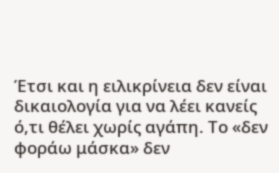Έτσι και η ειλικρίνεια δεν είναι δικαιολογία για να λέει κανείς ό,τι θέλει χωρίς αγάπη. Το «δεν φοράω μάσκα» δεν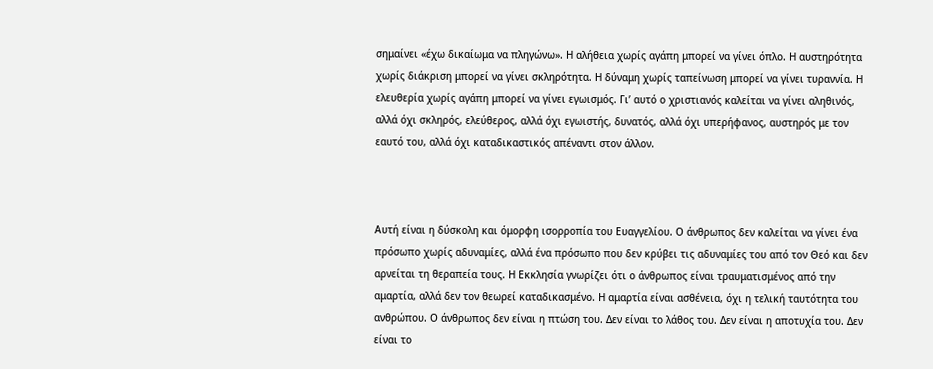σημαίνει «έχω δικαίωμα να πληγώνω». Η αλήθεια χωρίς αγάπη μπορεί να γίνει όπλο. Η αυστηρότητα χωρίς διάκριση μπορεί να γίνει σκληρότητα. Η δύναμη χωρίς ταπείνωση μπορεί να γίνει τυραννία. Η ελευθερία χωρίς αγάπη μπορεί να γίνει εγωισμός. Γι’ αυτό ο χριστιανός καλείται να γίνει αληθινός, αλλά όχι σκληρός, ελεύθερος, αλλά όχι εγωιστής, δυνατός, αλλά όχι υπερήφανος, αυστηρός με τον εαυτό του, αλλά όχι καταδικαστικός απέναντι στον άλλον.



Αυτή είναι η δύσκολη και όμορφη ισορροπία του Ευαγγελίου. Ο άνθρωπος δεν καλείται να γίνει ένα πρόσωπο χωρίς αδυναμίες, αλλά ένα πρόσωπο που δεν κρύβει τις αδυναμίες του από τον Θεό και δεν αρνείται τη θεραπεία τους. Η Εκκλησία γνωρίζει ότι ο άνθρωπος είναι τραυματισμένος από την αμαρτία, αλλά δεν τον θεωρεί καταδικασμένο. Η αμαρτία είναι ασθένεια, όχι η τελική ταυτότητα του ανθρώπου. Ο άνθρωπος δεν είναι η πτώση του. Δεν είναι το λάθος του. Δεν είναι η αποτυχία του. Δεν είναι το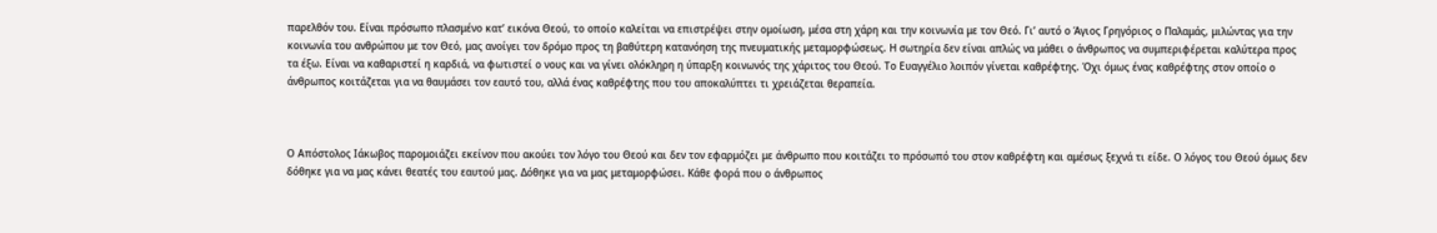παρελθόν του. Είναι πρόσωπο πλασμένο κατ’ εικόνα Θεού, το οποίο καλείται να επιστρέψει στην ομοίωση, μέσα στη χάρη και την κοινωνία με τον Θεό. Γι’ αυτό ο Άγιος Γρηγόριος ο Παλαμάς, μιλώντας για την κοινωνία του ανθρώπου με τον Θεό, μας ανοίγει τον δρόμο προς τη βαθύτερη κατανόηση της πνευματικής μεταμορφώσεως. Η σωτηρία δεν είναι απλώς να μάθει ο άνθρωπος να συμπεριφέρεται καλύτερα προς τα έξω. Είναι να καθαριστεί η καρδιά, να φωτιστεί ο νους και να γίνει ολόκληρη η ύπαρξη κοινωνός της χάριτος του Θεού. Το Ευαγγέλιο λοιπόν γίνεται καθρέφτης. Όχι όμως ένας καθρέφτης στον οποίο ο άνθρωπος κοιτάζεται για να θαυμάσει τον εαυτό του, αλλά ένας καθρέφτης που του αποκαλύπτει τι χρειάζεται θεραπεία.



Ο Απόστολος Ιάκωβος παρομοιάζει εκείνον που ακούει τον λόγο του Θεού και δεν τον εφαρμόζει με άνθρωπο που κοιτάζει το πρόσωπό του στον καθρέφτη και αμέσως ξεχνά τι είδε. Ο λόγος του Θεού όμως δεν δόθηκε για να μας κάνει θεατές του εαυτού μας. Δόθηκε για να μας μεταμορφώσει. Κάθε φορά που ο άνθρωπος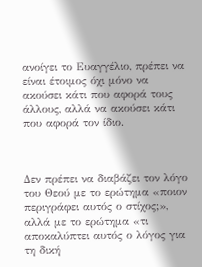ανοίγει το Ευαγγέλιο, πρέπει να είναι έτοιμος όχι μόνο να ακούσει κάτι που αφορά τους άλλους, αλλά να ακούσει κάτι που αφορά τον ίδιο.



Δεν πρέπει να διαβάζει τον λόγο του Θεού με το ερώτημα «ποιον περιγράφει αυτός ο στίχος;», αλλά με το ερώτημα «τι αποκαλύπτει αυτός ο λόγος για τη δική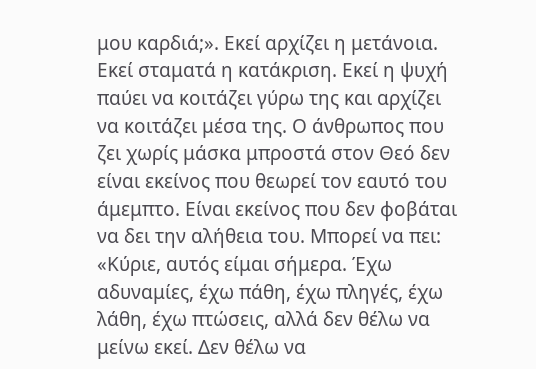μου καρδιά;». Εκεί αρχίζει η μετάνοια. Εκεί σταματά η κατάκριση. Εκεί η ψυχή παύει να κοιτάζει γύρω της και αρχίζει να κοιτάζει μέσα της. Ο άνθρωπος που ζει χωρίς μάσκα μπροστά στον Θεό δεν είναι εκείνος που θεωρεί τον εαυτό του άμεμπτο. Είναι εκείνος που δεν φοβάται να δει την αλήθεια του. Μπορεί να πει: «Κύριε, αυτός είμαι σήμερα. Έχω αδυναμίες, έχω πάθη, έχω πληγές, έχω λάθη, έχω πτώσεις, αλλά δεν θέλω να μείνω εκεί. Δεν θέλω να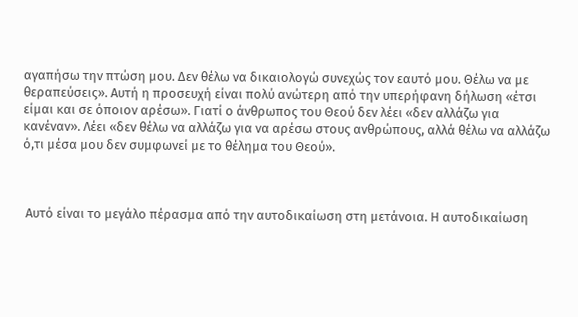αγαπήσω την πτώση μου. Δεν θέλω να δικαιολογώ συνεχώς τον εαυτό μου. Θέλω να με θεραπεύσεις». Αυτή η προσευχή είναι πολύ ανώτερη από την υπερήφανη δήλωση «έτσι είμαι και σε όποιον αρέσω». Γιατί ο άνθρωπος του Θεού δεν λέει «δεν αλλάζω για κανέναν». Λέει «δεν θέλω να αλλάζω για να αρέσω στους ανθρώπους, αλλά θέλω να αλλάζω ό,τι μέσα μου δεν συμφωνεί με το θέλημα του Θεού».



 Αυτό είναι το μεγάλο πέρασμα από την αυτοδικαίωση στη μετάνοια. Η αυτοδικαίωση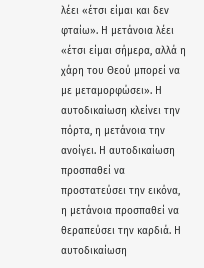λέει «έτσι είμαι και δεν φταίω». Η μετάνοια λέει «έτσι είμαι σήμερα, αλλά η χάρη του Θεού μπορεί να με μεταμορφώσει». Η αυτοδικαίωση κλείνει την πόρτα, η μετάνοια την ανοίγει. Η αυτοδικαίωση προσπαθεί να προστατεύσει την εικόνα, η μετάνοια προσπαθεί να θεραπεύσει την καρδιά. Η αυτοδικαίωση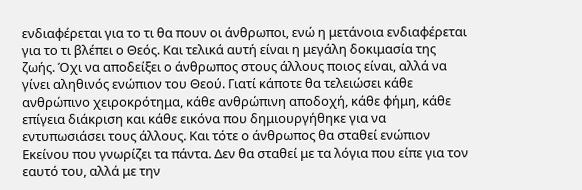ενδιαφέρεται για το τι θα πουν οι άνθρωποι, ενώ η μετάνοια ενδιαφέρεται για το τι βλέπει ο Θεός. Και τελικά αυτή είναι η μεγάλη δοκιμασία της ζωής. Όχι να αποδείξει ο άνθρωπος στους άλλους ποιος είναι, αλλά να γίνει αληθινός ενώπιον του Θεού. Γιατί κάποτε θα τελειώσει κάθε ανθρώπινο χειροκρότημα, κάθε ανθρώπινη αποδοχή, κάθε φήμη, κάθε επίγεια διάκριση και κάθε εικόνα που δημιουργήθηκε για να εντυπωσιάσει τους άλλους. Και τότε ο άνθρωπος θα σταθεί ενώπιον Εκείνου που γνωρίζει τα πάντα. Δεν θα σταθεί με τα λόγια που είπε για τον εαυτό του, αλλά με την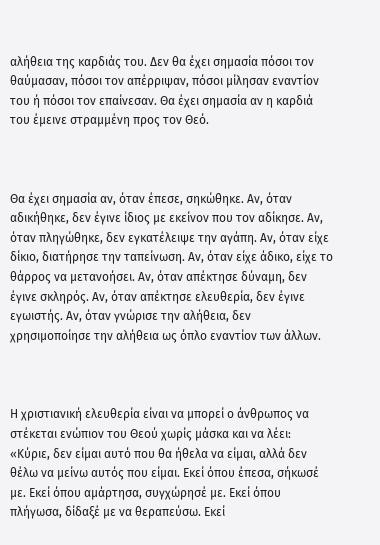αλήθεια της καρδιάς του. Δεν θα έχει σημασία πόσοι τον θαύμασαν, πόσοι τον απέρριψαν, πόσοι μίλησαν εναντίον του ή πόσοι τον επαίνεσαν. Θα έχει σημασία αν η καρδιά του έμεινε στραμμένη προς τον Θεό.



Θα έχει σημασία αν, όταν έπεσε, σηκώθηκε. Αν, όταν αδικήθηκε, δεν έγινε ίδιος με εκείνον που τον αδίκησε. Αν, όταν πληγώθηκε, δεν εγκατέλειψε την αγάπη. Αν, όταν είχε δίκιο, διατήρησε την ταπείνωση. Αν, όταν είχε άδικο, είχε το θάρρος να μετανοήσει. Αν, όταν απέκτησε δύναμη, δεν έγινε σκληρός. Αν, όταν απέκτησε ελευθερία, δεν έγινε εγωιστής. Αν, όταν γνώρισε την αλήθεια, δεν χρησιμοποίησε την αλήθεια ως όπλο εναντίον των άλλων.



Η χριστιανική ελευθερία είναι να μπορεί ο άνθρωπος να στέκεται ενώπιον του Θεού χωρίς μάσκα και να λέει: «Κύριε, δεν είμαι αυτό που θα ήθελα να είμαι, αλλά δεν θέλω να μείνω αυτός που είμαι. Εκεί όπου έπεσα, σήκωσέ με. Εκεί όπου αμάρτησα, συγχώρησέ με. Εκεί όπου πλήγωσα, δίδαξέ με να θεραπεύσω. Εκεί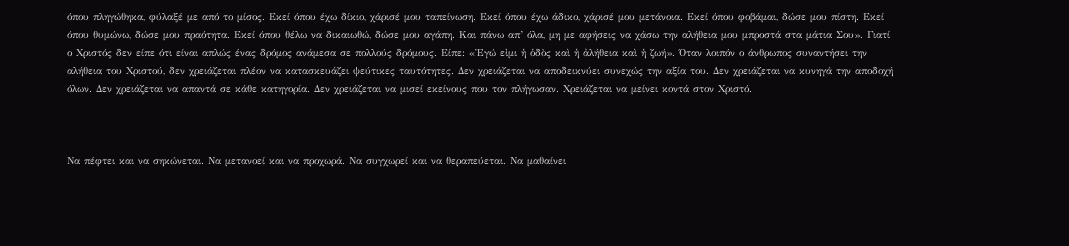όπου πληγώθηκα, φύλαξέ με από το μίσος. Εκεί όπου έχω δίκιο, χάρισέ μου ταπείνωση. Εκεί όπου έχω άδικο, χάρισέ μου μετάνοια. Εκεί όπου φοβάμαι, δώσε μου πίστη. Εκεί όπου θυμώνω, δώσε μου πραότητα. Εκεί όπου θέλω να δικαιωθώ, δώσε μου αγάπη. Και πάνω απ’ όλα, μη με αφήσεις να χάσω την αλήθεια μου μπροστά στα μάτια Σου». Γιατί ο Χριστός δεν είπε ότι είναι απλώς ένας δρόμος ανάμεσα σε πολλούς δρόμους. Είπε: «Ἐγώ εἰμι ἡ ὁδὸς καὶ ἡ ἀλήθεια καὶ ἡ ζωή». Όταν λοιπόν ο άνθρωπος συναντήσει την αλήθεια του Χριστού, δεν χρειάζεται πλέον να κατασκευάζει ψεύτικες ταυτότητες. Δεν χρειάζεται να αποδεικνύει συνεχώς την αξία του. Δεν χρειάζεται να κυνηγά την αποδοχή όλων. Δεν χρειάζεται να απαντά σε κάθε κατηγορία. Δεν χρειάζεται να μισεί εκείνους που τον πλήγωσαν. Χρειάζεται να μείνει κοντά στον Χριστό.



Να πέφτει και να σηκώνεται. Να μετανοεί και να προχωρά. Να συγχωρεί και να θεραπεύεται. Να μαθαίνει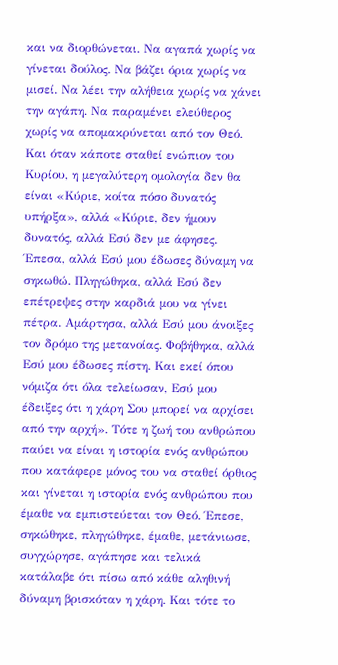και να διορθώνεται. Να αγαπά χωρίς να γίνεται δούλος. Να βάζει όρια χωρίς να μισεί. Να λέει την αλήθεια χωρίς να χάνει την αγάπη. Να παραμένει ελεύθερος χωρίς να απομακρύνεται από τον Θεό. Και όταν κάποτε σταθεί ενώπιον του Κυρίου, η μεγαλύτερη ομολογία δεν θα είναι «Κύριε, κοίτα πόσο δυνατός υπήρξα», αλλά «Κύριε, δεν ήμουν δυνατός, αλλά Εσύ δεν με άφησες. Έπεσα, αλλά Εσύ μου έδωσες δύναμη να σηκωθώ. Πληγώθηκα, αλλά Εσύ δεν επέτρεψες στην καρδιά μου να γίνει πέτρα. Αμάρτησα, αλλά Εσύ μου άνοιξες τον δρόμο της μετανοίας. Φοβήθηκα, αλλά Εσύ μου έδωσες πίστη. Και εκεί όπου νόμιζα ότι όλα τελείωσαν, Εσύ μου έδειξες ότι η χάρη Σου μπορεί να αρχίσει από την αρχή». Τότε η ζωή του ανθρώπου παύει να είναι η ιστορία ενός ανθρώπου που κατάφερε μόνος του να σταθεί όρθιος και γίνεται η ιστορία ενός ανθρώπου που έμαθε να εμπιστεύεται τον Θεό. Έπεσε, σηκώθηκε, πληγώθηκε, έμαθε, μετάνιωσε, συγχώρησε, αγάπησε και τελικά κατάλαβε ότι πίσω από κάθε αληθινή δύναμη βρισκόταν η χάρη. Και τότε το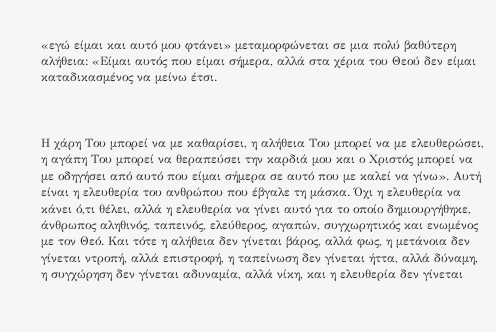«εγώ είμαι και αυτό μου φτάνει» μεταμορφώνεται σε μια πολύ βαθύτερη αλήθεια: «Είμαι αυτός που είμαι σήμερα, αλλά στα χέρια του Θεού δεν είμαι καταδικασμένος να μείνω έτσι.



Η χάρη Του μπορεί να με καθαρίσει, η αλήθεια Του μπορεί να με ελευθερώσει, η αγάπη Του μπορεί να θεραπεύσει την καρδιά μου και ο Χριστός μπορεί να με οδηγήσει από αυτό που είμαι σήμερα σε αυτό που με καλεί να γίνω». Αυτή είναι η ελευθερία του ανθρώπου που έβγαλε τη μάσκα. Όχι η ελευθερία να κάνει ό,τι θέλει, αλλά η ελευθερία να γίνει αυτό για το οποίο δημιουργήθηκε, άνθρωπος αληθινός, ταπεινός, ελεύθερος, αγαπών, συγχωρητικός και ενωμένος με τον Θεό. Και τότε η αλήθεια δεν γίνεται βάρος, αλλά φως, η μετάνοια δεν γίνεται ντροπή, αλλά επιστροφή, η ταπείνωση δεν γίνεται ήττα, αλλά δύναμη, η συγχώρηση δεν γίνεται αδυναμία, αλλά νίκη, και η ελευθερία δεν γίνεται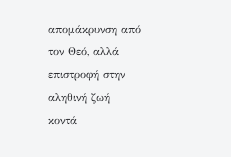απομάκρυνση από τον Θεό, αλλά επιστροφή στην αληθινή ζωή κοντά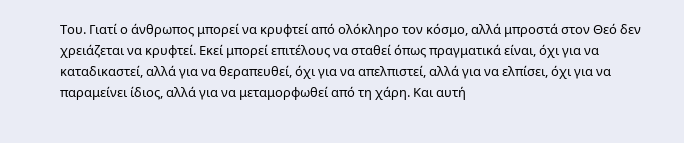Του. Γιατί ο άνθρωπος μπορεί να κρυφτεί από ολόκληρο τον κόσμο, αλλά μπροστά στον Θεό δεν χρειάζεται να κρυφτεί. Εκεί μπορεί επιτέλους να σταθεί όπως πραγματικά είναι, όχι για να καταδικαστεί, αλλά για να θεραπευθεί, όχι για να απελπιστεί, αλλά για να ελπίσει, όχι για να παραμείνει ίδιος, αλλά για να μεταμορφωθεί από τη χάρη. Και αυτή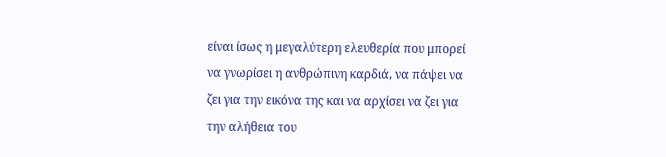είναι ίσως η μεγαλύτερη ελευθερία που μπορεί να γνωρίσει η ανθρώπινη καρδιά, να πάψει να ζει για την εικόνα της και να αρχίσει να ζει για την αλήθεια του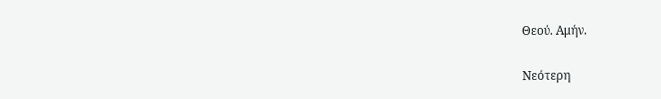Θεού. Αμήν.


Νεότερη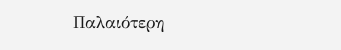Παλαιότερη